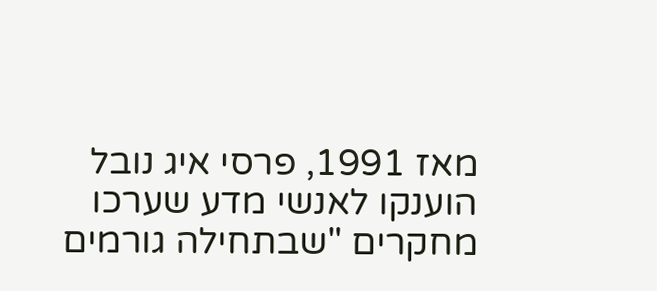מאז 1991, פרסי איג נובל הוענקו לאנשי מדע שערכו מחקרים "שבתחילה גורמים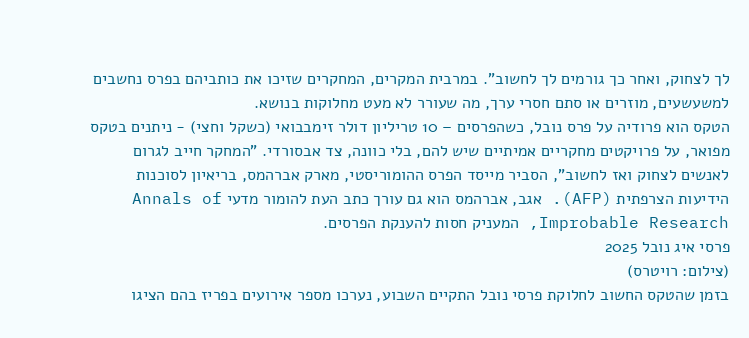לך לצחוק, ואחר כך גורמים לך לחשוב". במרבית המקרים, המחקרים שזיכו את כותביהם בפרס נחשבים למשעשעים, מוזרים או סתם חסרי ערך, מה שעורר לא מעט מחלוקות בנושא.
הטקס הוא פרודיה על פרס נובל, כשהפרסים – 10 טריליון דולר זימבבואי (כשקל וחצי) - ניתנים בטקס מפואר, על פרויקטים מחקריים אמיתיים שיש להם, בלי כוונה, צד אבסורדי. "המחקר חייב לגרום לאנשים לצחוק ואז לחשוב", הסביר מייסד הפרס ההומוריסטי, מארק אברהמס, בריאיון לסוכנות הידיעות הצרפתית (AFP). אגב, אברהמס הוא גם עורך כתב העת להומור מדעי Annals of Improbable Research, המעניק חסות להענקת הפרסים.
פרסי איג נובל 2025
(צילום: רויטרס)
בזמן שהטקס החשוב לחלוקת פרסי נובל התקיים השבוע, נערכו מספר אירועים בפריז בהם הציגו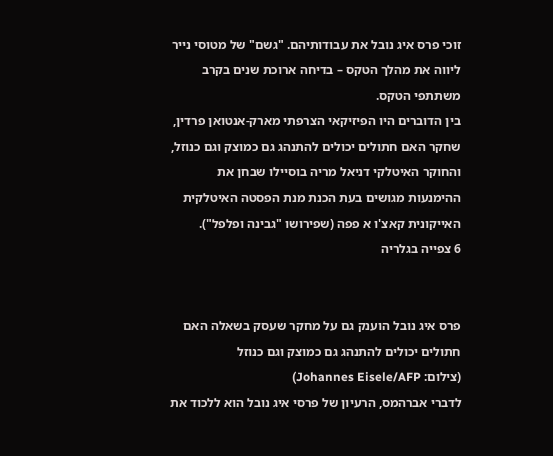זוכי פרס איג נובל את עבודותיהם. "גשם" של מטוסי נייר ליווה את מהלך הטקס – בדיחה ארוכת שנים בקרב משתתפי הטקס.
בין הדוברים היו הפיזיקאי הצרפתי מארק-אנטואן פרדין, שחקר האם חתולים יכולים להתנהג גם כמוצק וגם כנוזל, והחוקר האיטלקי דניאל מריה בוסיילו שבחן את ההימנעות מגושים בעת הכנת מנת הפסטה האיטלקית האייקונית קאצ'ו א פפה (שפירושו "גבינה ופלפל").
6 צפייה בגלריה


פרס איג נובל הוענק גם על מחקר שעסק בשאלה האם חתולים יכולים להתנהג גם כמוצק וגם כנוזל
(צילום: Johannes Eisele/AFP)
לדברי אברהמס, הרעיון של פרסי איג נובל הוא ללכוד את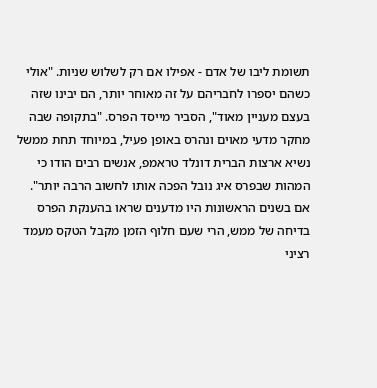תשומת ליבו של אדם - אפילו אם רק לשלוש שניות. "אולי כשהם יספרו לחבריהם על זה מאוחר יותר, הם יבינו שזה בעצם מעניין מאוד", הסביר מייסד הפרס. "בתקופה שבה מחקר מדעי מאוים ונהרס באופן פעיל, במיוחד תחת ממשל נשיא ארצות הברית דונלד טראמפ, אנשים רבים הודו כי המהות שבפרס איג נובל הפכה אותו לחשוב הרבה יותר".
אם בשנים הראשונות היו מדענים שראו בהענקת הפרס בדיחה של ממש, הרי שעם חלוף הזמן מקבל הטקס מעמד רציני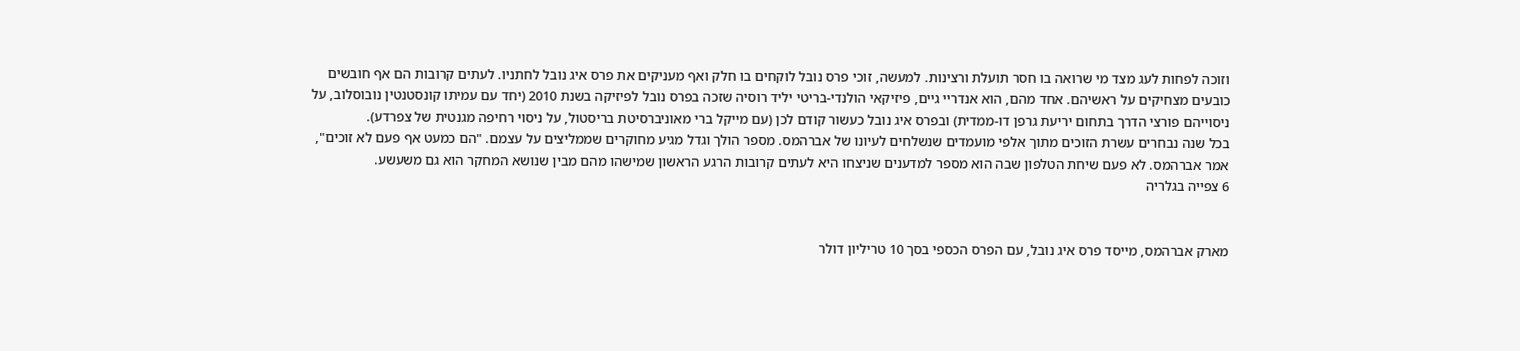וזוכה לפחות לעג מצד מי שרואה בו חסר תועלת ורצינות. למעשה, זוכי פרס נובל לוקחים בו חלק ואף מעניקים את פרס איג נובל לחתניו. לעתים קרובות הם אף חובשים כובעים מצחיקים על ראשיהם. אחד מהם, הוא אנדריי גיים, פיזיקאי הולנדי-בריטי יליד רוסיה שזכה בפרס נובל לפיזיקה בשנת 2010 (יחד עם עמיתו קונסטנטין נובוסלוב, על ניסוייהם פורצי הדרך בתחום יריעת גרפן דו-ממדית) ובפרס איג נובל כעשור קודם לכן (עם מייקל ברי מאוניברסיטת בריסטול, על ניסוי רחיפה מגנטית של צפרדע).
בכל שנה נבחרים עשרת הזוכים מתוך אלפי מועמדים שנשלחים לעיונו של אברהמס. מספר הולך וגדל מגיע מחוקרים שממליצים על עצמם. "הם כמעט אף פעם לא זוכים", אמר אברהמס. לא פעם שיחת הטלפון שבה הוא מספר למדענים שניצחו היא לעתים קרובות הרגע הראשון שמישהו מהם מבין שנושא המחקר הוא גם משעשע.
6 צפייה בגלריה


מארק אברהמס, מייסד פרס איג נובל, עם הפרס הכספי בסך 10 טריליון דולר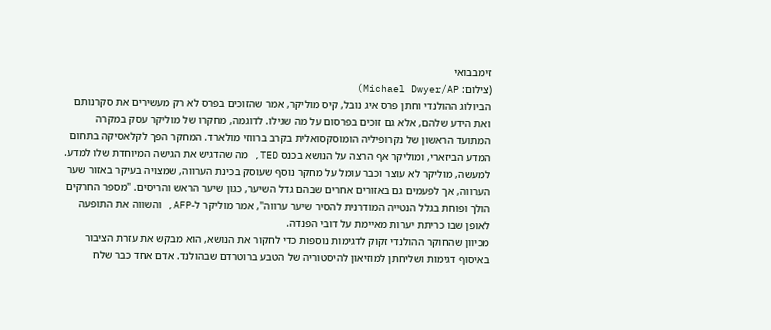זימבבואי
(צילום: Michael Dwyer/AP)
הביולוג ההולנדי וחתן פרס איג נובל, קיס מוליקר, אמר שהזוכים בפרס לא רק מעשירים את סקרנותם ואת הידע שלהם, אלא גם זוכים בפרסום על מה שגילו. לדוגמה, מחקרו של מוליקר עסק במקרה המתועד הראשון של נקרופיליה הומוסקסואלית בקרב ברווזי מולארד. המחקר הפך לקלאסיקה בתחום המדע הביזארי, ומוליקר אף הרצה על הנושא בכנס TED, מה שהדגיש את הגישה המיוחדת שלו למדע.
למעשה, מוליקר לא עוצר וכבר עומל על מחקר נוסף שעוסק בכינת הערווה, שמצויה בעיקר באזור שער הערווה, אך לפעמים גם באזורים אחרים שבהם גדל השיער, כגון שיער הראש והריסים. "מספר החרקים הולך ופוחת בגלל הנטייה המודרנית להסיר שיער ערווה", אמר מוליקר ל-AFP, והשווה את התופעה לאופן שבו כריתת יערות מאיימת על דובי הפנדה.
מכיוון שהחוקר ההולנדי זקוק לדגימות נוספות כדי לחקור את הנושא, הוא מבקש את עזרת הציבור באיסוף דגימות ושליחתן למוזיאון להיסטוריה של הטבע ברוטרדם שבהולנד. אדם אחד כבר שלח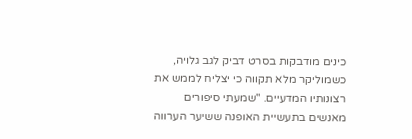כינים מודבקות בסרט דביק לגב גלויה, כשמוליקר מלא תקווה כי יצליח לממש את רצונותיו המדעיים. "שמעתי סיפורים מאנשים בתעשיית האופנה ששיער הערווה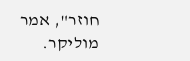חוזר", אמר מוליקר.